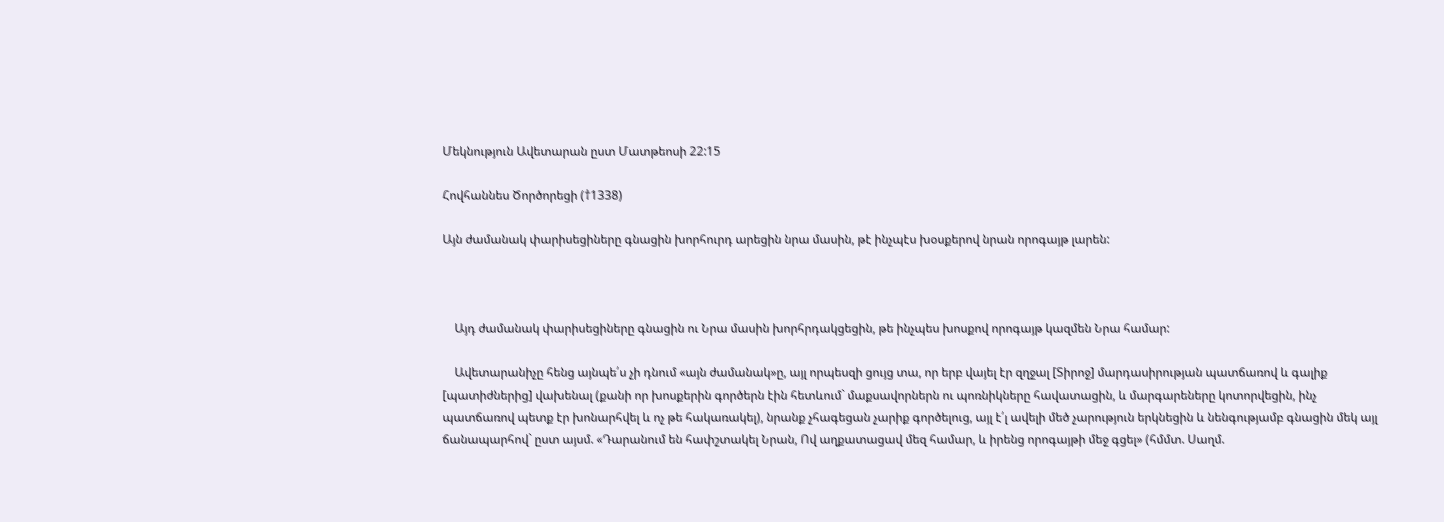Մեկնություն Ավետարան ըստ Մատթեոսի 22:15

Հովհաննես Ծործորեցի (†1338)

Այն ժամանակ փարիսեցիները գնացին խորհուրդ արեցին նրա մասին, թէ ինչպէս խօսքերով նրան որոգայթ լարեն:



    Այդ ժամանակ փարիսեցիները գնացին ու Նրա մասին խորհրդակցեցին, թե ինչպես խոսքով որոգայթ կազմեն Նրա համար:

    Ավետարանիչը հենց այնպե՛ս չի դնում «այն ժամանակ»ը, այլ որպեսզի ցույց տա, որ երբ վայել էր զղջալ [Տիրոջ] մարդասիրության պատճառով և գալիք [պատիժներից] վախենալ (քանի որ խոսքերին գործերն էին հետևում` մաքսավորներն ու պոռնիկները հավատացին, և մարգարեները կոտորվեցին, ինչ պատճառով պետք էր խոնարհվել և ոչ թե հակառակել), նրանք չհագեցան չարիք գործելուց, այլ է՛լ ավելի մեծ չարություն երկնեցին և նենգությամբ գնացին մեկ այլ ճանապարհով` ըստ այսմ. «Դարանում են հափշտակել Նրան, Ով աղքատացավ մեզ համար, և իրենց որոգայթի մեջ գցել» (հմմտ. Սաղմ.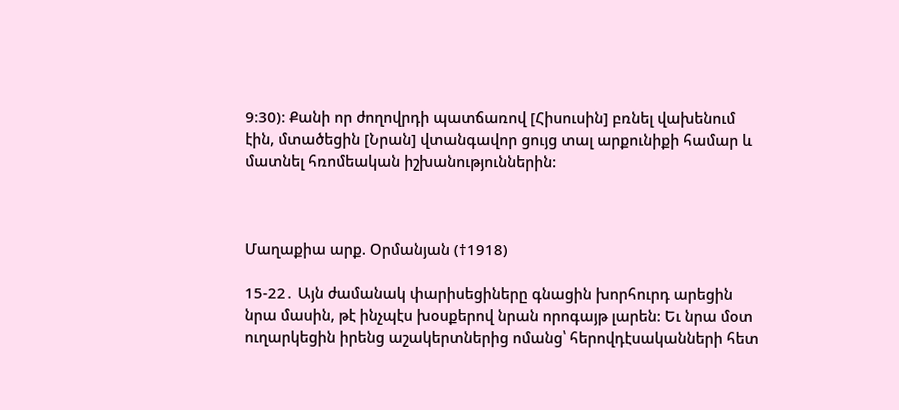9։30): Քանի որ ժողովրդի պատճառով [Հիսուսին] բռնել վախենում էին, մտածեցին [Նրան] վտանգավոր ցույց տալ արքունիքի համար և մատնել հռոմեական իշխանություններին:



Մաղաքիա արք. Օրմանյան (†1918)

15-22․ Այն ժամանակ փարիսեցիները գնացին խորհուրդ արեցին նրա մասին, թէ ինչպէս խօսքերով նրան որոգայթ լարեն: Եւ նրա մօտ ուղարկեցին իրենց աշակերտներից ոմանց՝ հերովդէսականների հետ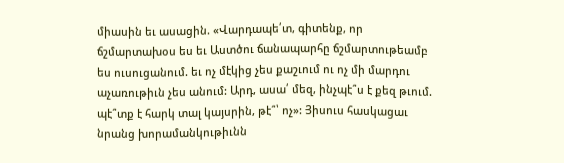միասին եւ ասացին. «Վարդապե՛տ, գիտենք, որ ճշմարտախօս ես եւ Աստծու ճանապարհը ճշմարտութեամբ ես ուսուցանում. եւ ոչ մէկից չես քաշւում ու ոչ մի մարդու աչառութիւն չես անում: Արդ, ասա՛ մեզ, ինչպէ՞ս է քեզ թւում. պէ՞տք է հարկ տալ կայսրին, թէ՞՝ ոչ»: Յիսուս հասկացաւ նրանց խորամանկութիւնն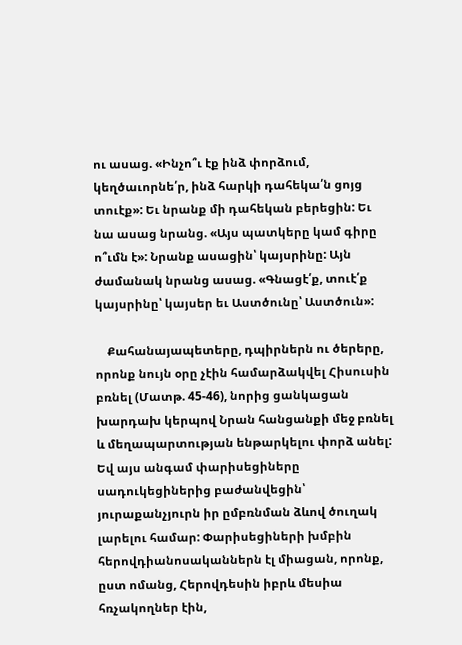ու ասաց. «Ինչո՞ւ էք ինձ փորձում, կեղծաւորնե՛ր, ինձ հարկի դահեկա՛ն ցոյց տուէք»: Եւ նրանք մի դահեկան բերեցին: Եւ նա ասաց նրանց. «Այս պատկերը կամ գիրը ո՞ւմն է»: Նրանք ասացին՝ կայսրինը: Այն ժամանակ նրանց ասաց. «Գնացէ՛ք, տուէ՛ք կայսրինը՝ կայսեր եւ Աստծունը՝ Աստծուն»:

    Քահանայապետերը, դպիրներն ու ծերերը, որոնք նույն օրը չէին համարձակվել Հիսուսին բռնել (Մատթ. 45-46), նորից ցանկացան խարդախ կերպով Նրան հանցանքի մեջ բռնել և մեղապարտության ենթարկելու փորձ անել: Եվ այս անգամ փարիսեցիները սադուկեցիներից բաժանվեցին՝ յուրաքանչյուրն իր ըմբռնման ձևով ծուղակ լարելու համար: Փարիսեցիների խմբին հերովդիանոսականներն էլ միացան, որոնք, ըստ ոմանց, Հերովդեսին իբրև մեսիա հռչակողներ էին,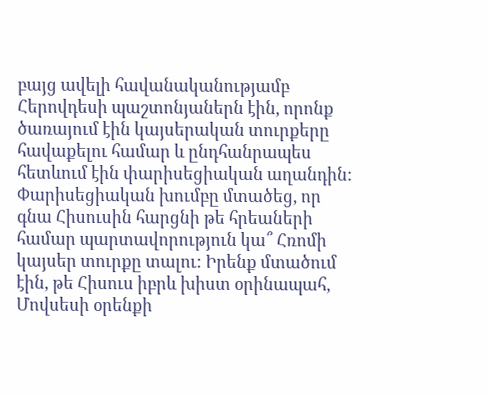բայց ավելի հավանականությամբ Հերովդեսի պաշտոնյաներն էին, որոնք ծառայում էին կայսերական տուրքերը հավաքելու համար և ընդհանրապես հետևում էին փարիսեցիական աղանդին: Փարիսեցիական խումբը մտածեց, որ գնա Հիսուսին հարցնի թե հրեաների համար պարտավորություն կա՞ Հռոմի կայսեր տուրքը տալու: Իրենք մտածում էին, թե Հիսուս իբրև խիստ օրինապահ, Մովսեսի օրենքի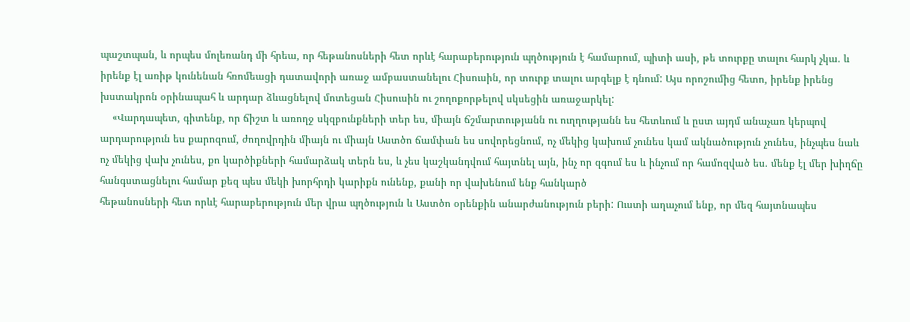պաշտպան, և որպես մոլեռանդ մի հրեա, որ հեթանոսների հետ որևէ հարաբերություն պղծություն է համարում, պիտի ասի, թե տուրքը տալու հարկ չկա. և իրենք էլ առիթ կունենան հռոմեացի դատավորի առաջ ամբաստանելու Հիսուսին, որ տուրք տալու արգելք է դնում: Այս որոշումից հետո, իրենք իրենց խստակրոն օրինապահ և արդար ձևացնելով մոտեցան Հիսուսին ու շողոքորթելով սկսեցին առաջարկել:
    «Վարդապետ, գիտենք, որ ճիշտ և առողջ սկզբունքների տեր ես, միայն ճշմարտությանն ու ուղղությանն ես հետևում և ըստ այդմ անաչառ կերպով արդարություն ես քարոզում, ժողովրդին միայն ու միայն Աստծո ճամփան ես սովորեցնում, ոչ մեկից կախում չունես կամ ակնածություն չունես, ինչպես նաև ոչ մեկից վախ չունես, քո կարծիքների համարձակ տերն ես, և չես կաշկանդվում հայտնել այն, ինչ որ զգում ես և ինչում որ համոզված ես. մենք էլ մեր խիղճը հանգստացնելու համար քեզ պես մեկի խորհրդի կարիքն ունենք, քանի որ վախենում ենք հանկարծ
հեթանոսների հետ որևէ հարաբերություն մեր վրա պղծություն և Աստծո օրենքին անարժանություն բերի: Ուստի աղաչում ենք, որ մեզ հայտնապես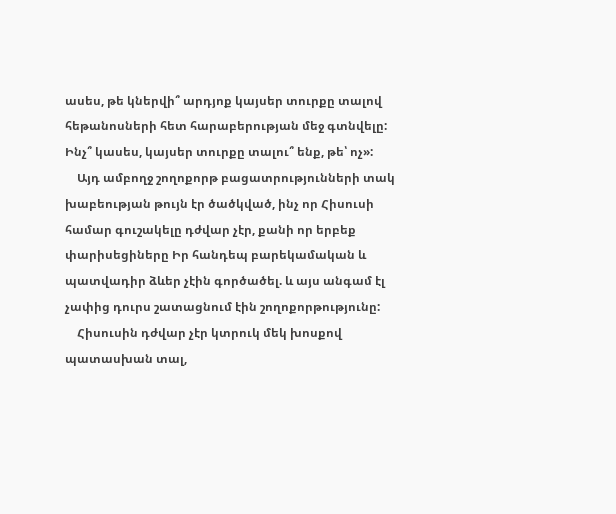ասես, թե կներվի՞ արդյոք կայսեր տուրքը տալով հեթանոսների հետ հարաբերության մեջ գտնվելը: Ինչ՞ կասես, կայսեր տուրքը տալու՞ ենք, թե՝ ոչ»:
    Այդ ամբողջ շողոքորթ բացատրությունների տակ խաբեության թույն էր ծածկված, ինչ որ Հիսուսի համար գուշակելը դժվար չէր, քանի որ երբեք փարիսեցիները Իր հանդեպ բարեկամական և պատվադիր ձևեր չէին գործածել. և այս անգամ էլ չափից դուրս շատացնում էին շողոքորթությունը:
    Հիսուսին դժվար չէր կտրուկ մեկ խոսքով պատասխան տալ,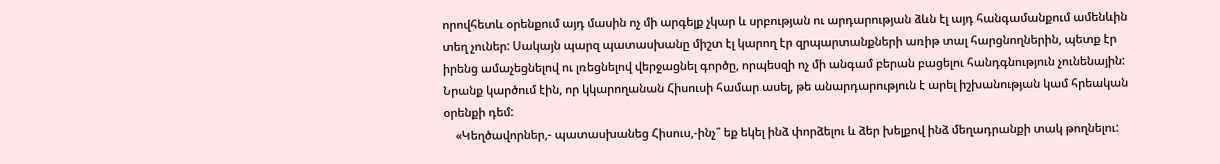որովհետև օրենքում այդ մասին ոչ մի արգելք չկար և սրբության ու արդարության ձևն էլ այդ հանգամանքում ամենևին տեղ չուներ: Սակայն պարզ պատասխանը միշտ էլ կարող էր զրպարտանքների առիթ տալ հարցնողներին, պետք էր իրենց ամաչեցնելով ու լռեցնելով վերջացնել գործը, որպեսզի ոչ մի անգամ բերան բացելու հանդգնություն չունենային: Նրանք կարծում էին, որ կկարողանան Հիսուսի համար ասել, թե անարդարություն է արել իշխանության կամ հրեական օրենքի դեմ:
    «Կեղծավորներ,- պատասխանեց Հիսուս,-ինչ՞ եք եկել ինձ փորձելու և ձեր խելքով ինձ մեղադրանքի տակ թողնելու: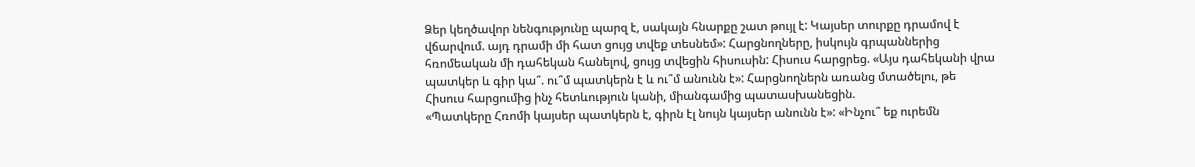Ձեր կեղծավոր նենգությունը պարզ է, սակայն հնարքը շատ թույլ է: Կայսեր տուրքը դրամով է վճարվում. այդ դրամի մի հատ ցույց տվեք տեսնեմ»: Հարցնողները, իսկույն գրպաններից հռոմեական մի դահեկան հանելով, ցույց տվեցին հիսուսին: Հիսուս հարցրեց. «Այս դահեկանի վրա պատկեր և գիր կա՞. ու՞մ պատկերն է և ու՞մ անունն է»: Հարցնողներն առանց մտածելու, թե Հիսուս հարցումից ինչ հետևություն կանի, միանգամից պատասխանեցին.
«Պատկերը Հռոմի կայսեր պատկերն է, գիրն էլ նույն կայսեր անունն է»: «Ինչու՞ եք ուրեմն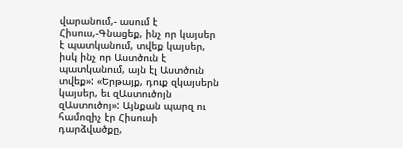վարանում,- ասում է Հիսուս,-Գնացեք, ինչ որ կայսեր է պատկանում, տվեք կայսեր, իսկ ինչ որ Աստծուն է պատկանում, այն էլ Աստծուն տվեք»: «Երթայք, դուք զկայսերն կայսեր, եւ զԱստուծոյն զԱստուծոյ»: Այնքան պարզ ու համոզիչ էր Հիսուսի դարձվածքը,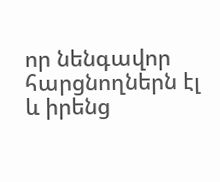որ նենգավոր հարցնողներն էլ և իրենց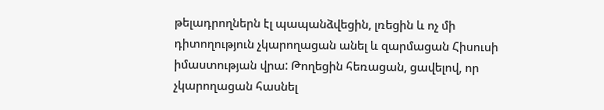թելադրողներն էլ պապանձվեցին, լռեցին և ոչ մի դիտողություն չկարողացան անել և զարմացան Հիսուսի իմաստության վրա: Թողեցին հեռացան, ցավելով, որ չկարողացան հասնել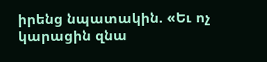իրենց նպատակին. «Եւ ոչ կարացին զնա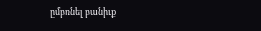ըմբռնել բանիւք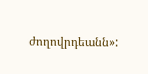ժողովրդեանն»: